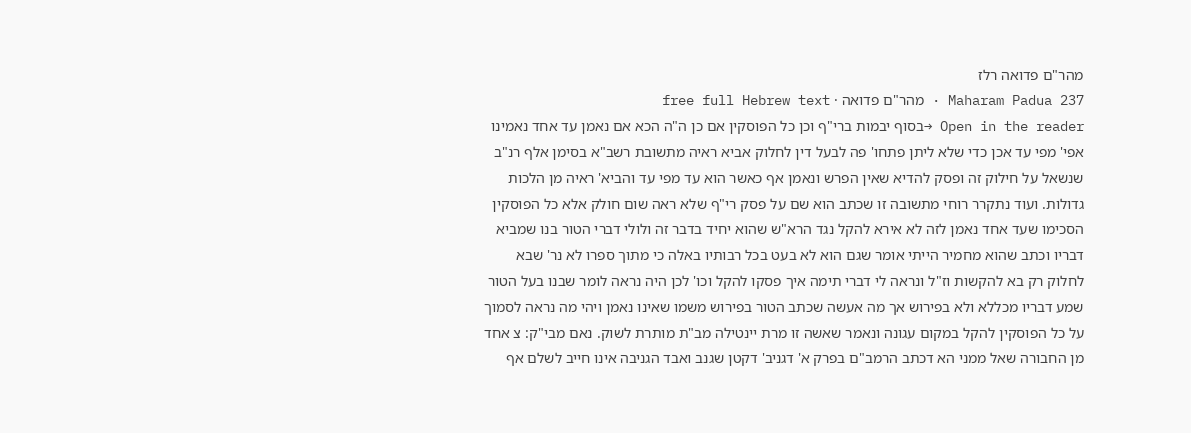מהר"ם פדואה רלז
Maharam Padua 237 · מהר"ם פדואה · free full Hebrew text
Open in the reader →בסוף יבמות ברי"ף וכן כל הפוסקין אם כן ה"ה הכא אם נאמן עד אחד נאמינו אפי' מפי עד אכן כדי שלא ליתן פתחו' פה לבעל דין לחלוק אביא ראיה מתשובת רשב"א בסימן אלף רנ"ב שנשאל על חילוק זה ופסק להדיא שאין הפרש ונאמן אף כאשר הוא עד מפי עד והביא' ראיה מן הלכות גדולות. ועוד נתקרר רוחי מתשובה זו שכתב הוא שם על פסק רי"ף שלא ראה שום חולק אלא כל הפוסקין הסכימו שעד אחד נאמן לזה לא אירא להקל נגד הרא"ש שהוא יחיד בדבר זה ולולי דברי הטור בנו שמביא דבריו וכתב שהוא מחמיר הייתי אומר שגם הוא לא בעט בכל רבותיו באלה כי מתוך ספרו לא נר' שבא לחלוק רק בא להקשות וז"ל ונראה לי דברי תימה איך פסקו להקל וכו' לכן היה נראה לומר שבנו בעל הטור שמע דבריו מכללא ולא בפירוש אך מה אעשה שכתב הטור בפירוש משמו שאינו נאמן ויהי מה נראה לסמוך על כל הפוסקין להקל במקום עגונה ונאמר שאשה זו מרת יינטילה מב"ת מותרת לשוק. נאם מבי"ק: צ אחד מן החבורה שאל ממני הא דכתב הרמב"ם בפרק א' דגניב' דקטן שגנב ואבד הגניבה אינו חייב לשלם אף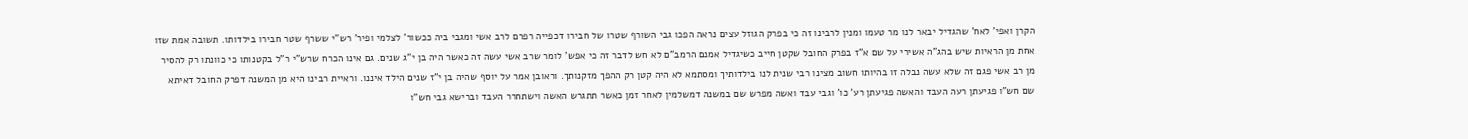הקרן ואפי' לאח' שהגדיל יבאר לנו מר טעמו ומנין לרבינו זה כי בפרק הגוזל עצים נראה הפכו גבי השורף שטרו של חבירו דכפייה רפרם לרב אשי ומגבי ביה ככשור' לצלמי ופיר' רש"י ששרף שטר חבירו בילדותו. תשובה אמת שזו אחת מן הראיות שיש בהג"ה אשירי על שם א"ז בפרק החובל שקטן חייב כשיגדיל אמנם הרמב"ם לא חש לדבר זה כי אפש' לומר שרב אשי עשה זה כאשר היה בן י"ג שנים. גם אינו הכרח שרש"י ר"ל בקטנותו כי כוונתו רק להסיר מן רב אשי פגם זה שלא עשה נבלה זו בהיותו חשוב מצינו רבי שנית לנו בילדותיך ומסתמא לא היה קטן רק ההפך מזקנותך. וראובן אמר על יוסף שהיה בן י"ז שנים הילד איננו. וראיית רבינו היא מן המשנה דפרק החובל דאיתא שם חש"ו פגיעתן רעה העבד והאשה פגיעתן רע' כו' וגבי עבד ואשה מפרש שם במשנה דמשלמין לאחר זמן כאשר תתגרש האשה וישתחרר העבד וברישא גבי חש"ו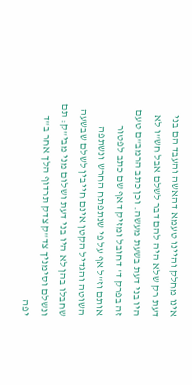אינו מחלק והיינו טעמא דהאשה והעבד הם בני דעת רק שלא היה להם דבר לשלם אבל חש"ו לא היו בני דעת בשעת מעשה. וכן כתב הרמב"ם טעם זה בפרק ד' דחובל ומזיק דאף שם כתב לפטור אותם וז"ל אף על פי שנתפתח החרש ונשתפה השוטה והגדיל הקטן אינם חייבין לשלם שבשעה שחבלו בהן לא היו בני דעת ושלום מני מבי"ק: תם ונשלם וסימניך צד"ק צדק תרדוף הלך אחר ב"ד יפה